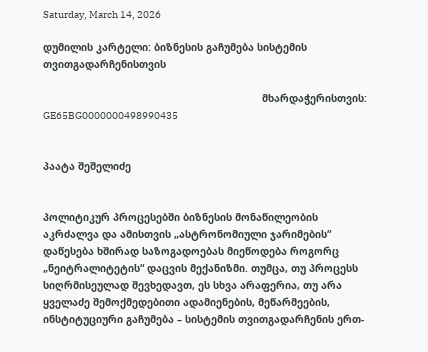Saturday, March 14, 2026

დუმილის კარტელი: ბიზნესის გაჩუმება სისტემის თვითგადარჩენისთვის

                                                                         მხარდაჭერისთვის: GE65BG0000000498990435


პაატა შეშელიძე


პოლიტიკურ პროცესებში ბიზნესის მონაწილეობის აკრძალვა და ამისთვის „ასტრონომიული ჯარიმების“ დაწესება ხშირად საზოგადოებას მიეწოდება როგორც „ნეიტრალიტეტის“ დაცვის მექანიზმი. თუმცა, თუ პროცესს სიღრმისეულად შევხედავთ, ეს სხვა არაფერია, თუ არა ყველაძე შემოქმედებითი ადამიენების, მეწარმეების, ინსტიტუციური გაჩუმება – სისტემის თვითგადარჩენის ერთ-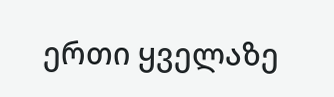ერთი ყველაზე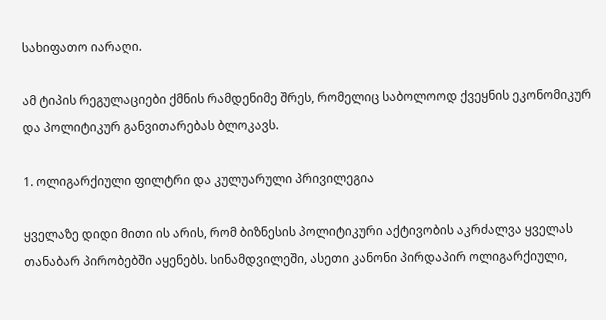სახიფათო იარაღი.

ამ ტიპის რეგულაციები ქმნის რამდენიმე შრეს, რომელიც საბოლოოდ ქვეყნის ეკონომიკურ და პოლიტიკურ განვითარებას ბლოკავს.

1. ოლიგარქიული ფილტრი და კულუარული პრივილეგია

ყველაზე დიდი მითი ის არის, რომ ბიზნესის პოლიტიკური აქტივობის აკრძალვა ყველას თანაბარ პირობებში აყენებს. სინამდვილეში, ასეთი კანონი პირდაპირ ოლიგარქიული,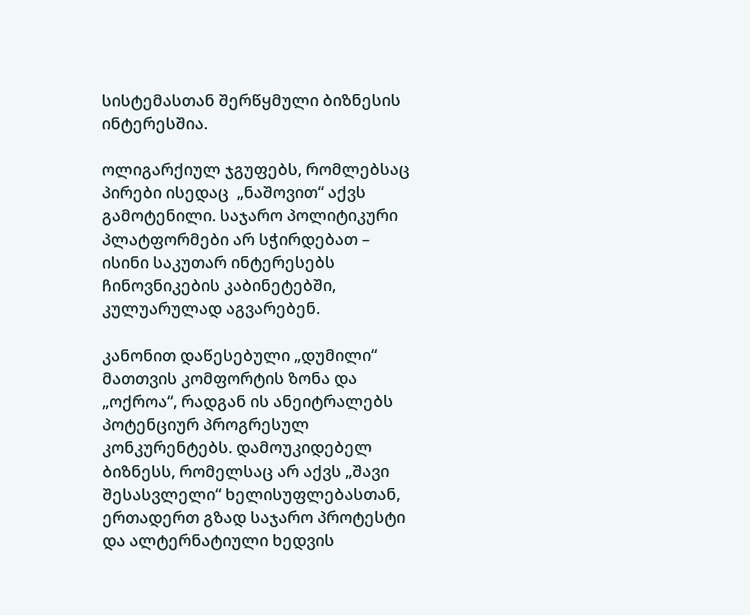სისტემასთან შერწყმული ბიზნესის ინტერესშია.

ოლიგარქიულ ჯგუფებს, რომლებსაც პირები ისედაც  „ნაშოვით“ აქვს გამოტენილი. საჯარო პოლიტიკური პლატფორმები არ სჭირდებათ – ისინი საკუთარ ინტერესებს ჩინოვნიკების კაბინეტებში, კულუარულად აგვარებენ.

კანონით დაწესებული „დუმილი“ მათთვის კომფორტის ზონა და „ოქროა“, რადგან ის ანეიტრალებს პოტენციურ პროგრესულ კონკურენტებს. დამოუკიდებელ ბიზნესს, რომელსაც არ აქვს „შავი შესასვლელი“ ხელისუფლებასთან, ერთადერთ გზად საჯარო პროტესტი და ალტერნატიული ხედვის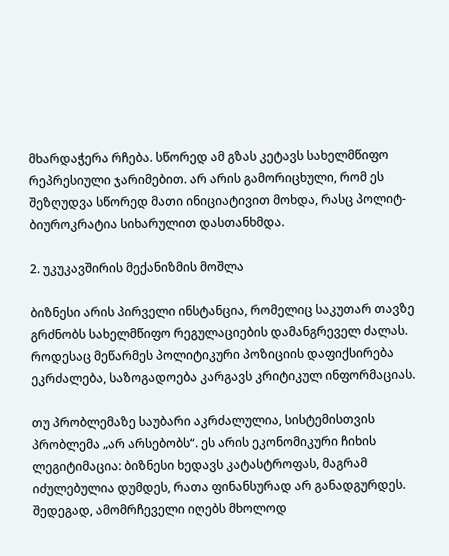მხარდაჭერა რჩება. სწორედ ამ გზას კეტავს სახელმწიფო რეპრესიული ჯარიმებით. არ არის გამორიცხული, რომ ეს შეზღუდვა სწორედ მათი ინიციატივით მოხდა, რასც პოლიტ-ბიუროკრატია სიხარულით დასთანხმდა.

2. უკუკავშირის მექანიზმის მოშლა

ბიზნესი არის პირველი ინსტანცია, რომელიც საკუთარ თავზე გრძნობს სახელმწიფო რეგულაციების დამანგრეველ ძალას. როდესაც მეწარმეს პოლიტიკური პოზიციის დაფიქსირება ეკრძალება, საზოგადოება კარგავს კრიტიკულ ინფორმაციას.

თუ პრობლემაზე საუბარი აკრძალულია, სისტემისთვის პრობლემა „არ არსებობს“. ეს არის ეკონომიკური ჩიხის ლეგიტიმაცია: ბიზნესი ხედავს კატასტროფას, მაგრამ იძულებულია დუმდეს, რათა ფინანსურად არ განადგურდეს. შედეგად, ამომრჩეველი იღებს მხოლოდ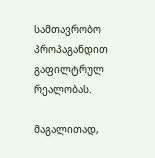სამთავრობო პროპაგანდით გაფილტრულ რეალობას.

მაგალითად,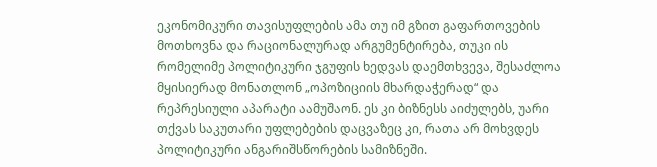ეკონომიკური თავისუფლების ამა თუ იმ გზით გაფართოვების მოთხოვნა და რაციონალურად არგუმენტირება, თუკი ის რომელიმე პოლიტიკური ჯგუფის ხედვას დაემთხვევა, შესაძლოა მყისიერად მონათლონ „ოპოზიციის მხარდაჭერად“ და რეპრესიული აპარატი აამუშაონ. ეს კი ბიზნესს აიძულებს, უარი თქვას საკუთარი უფლებების დაცვაზეც კი, რათა არ მოხვდეს პოლიტიკური ანგარიშსწორების სამიზნეში.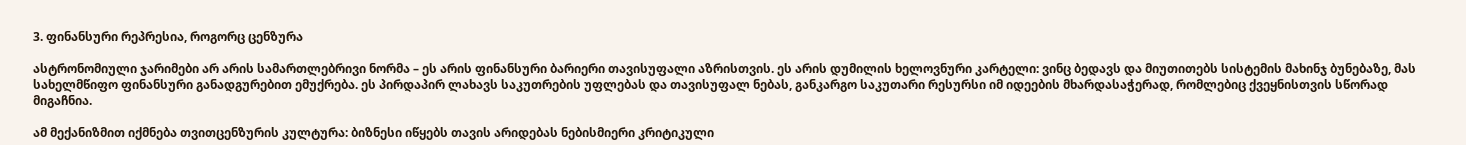3. ფინანსური რეპრესია, როგორც ცენზურა

ასტრონომიული ჯარიმები არ არის სამართლებრივი ნორმა – ეს არის ფინანსური ბარიერი თავისუფალი აზრისთვის. ეს არის დუმილის ხელოვნური კარტელი: ვინც ბედავს და მიუთითებს სისტემის მახინჯ ბუნებაზე, მას სახელმწიფო ფინანსური განადგურებით ემუქრება. ეს პირდაპირ ლახავს საკუთრების უფლებას და თავისუფალ ნებას, განკარგო საკუთარი რესურსი იმ იდეების მხარდასაჭერად, რომლებიც ქვეყნისთვის სწორად მიგაჩნია.

ამ მექანიზმით იქმნება თვითცენზურის კულტურა: ბიზნესი იწყებს თავის არიდებას ნებისმიერი კრიტიკული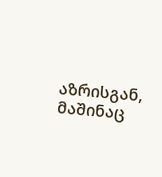აზრისგან, მაშინაც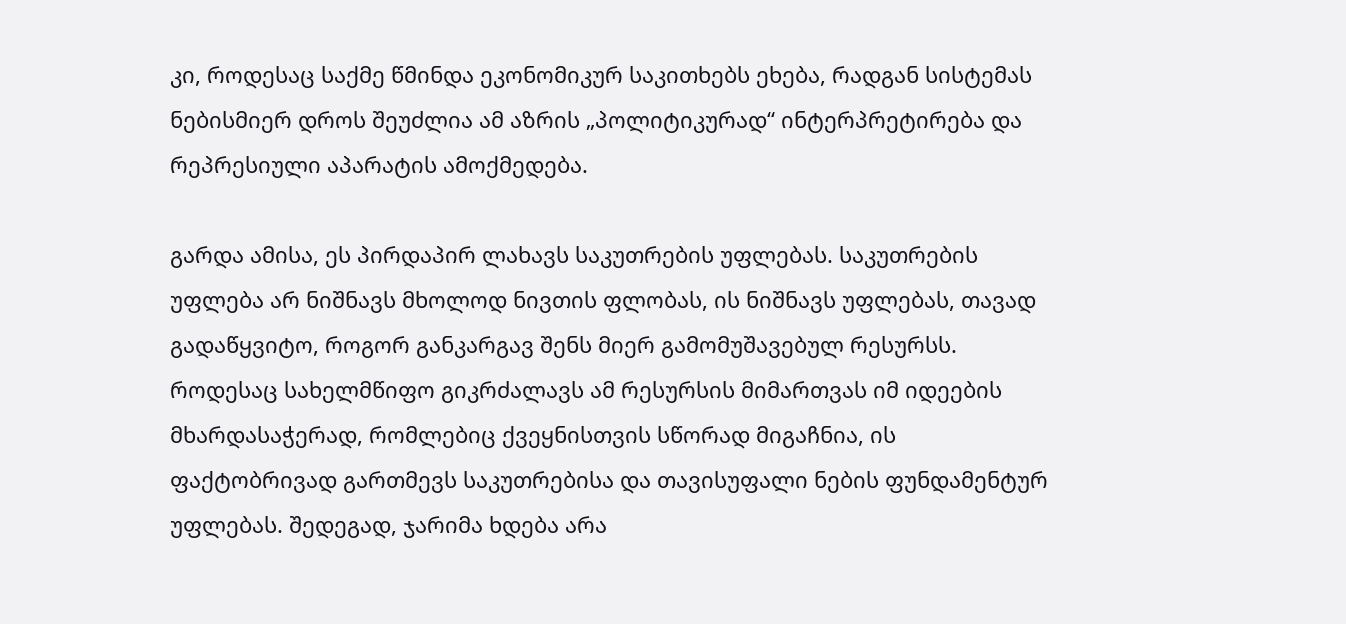კი, როდესაც საქმე წმინდა ეკონომიკურ საკითხებს ეხება, რადგან სისტემას ნებისმიერ დროს შეუძლია ამ აზრის „პოლიტიკურად“ ინტერპრეტირება და რეპრესიული აპარატის ამოქმედება.

გარდა ამისა, ეს პირდაპირ ლახავს საკუთრების უფლებას. საკუთრების უფლება არ ნიშნავს მხოლოდ ნივთის ფლობას, ის ნიშნავს უფლებას, თავად გადაწყვიტო, როგორ განკარგავ შენს მიერ გამომუშავებულ რესურსს. როდესაც სახელმწიფო გიკრძალავს ამ რესურსის მიმართვას იმ იდეების მხარდასაჭერად, რომლებიც ქვეყნისთვის სწორად მიგაჩნია, ის ფაქტობრივად გართმევს საკუთრებისა და თავისუფალი ნების ფუნდამენტურ უფლებას. შედეგად, ჯარიმა ხდება არა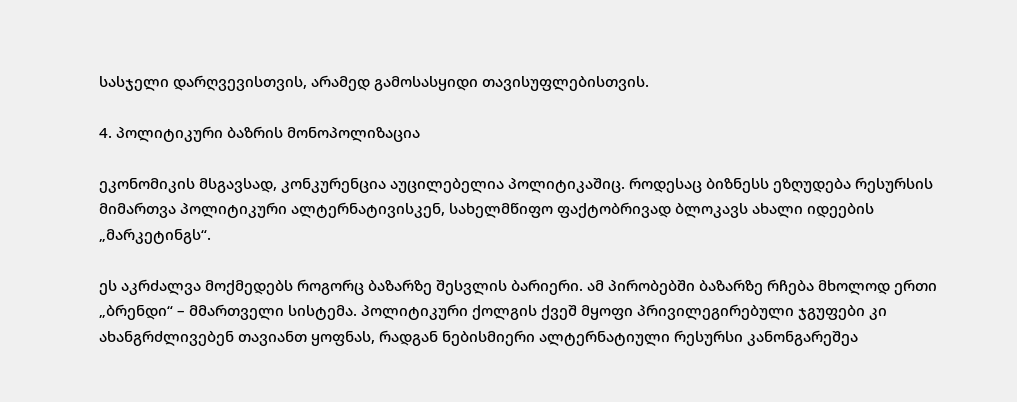სასჯელი დარღვევისთვის, არამედ გამოსასყიდი თავისუფლებისთვის.

4. პოლიტიკური ბაზრის მონოპოლიზაცია

ეკონომიკის მსგავსად, კონკურენცია აუცილებელია პოლიტიკაშიც. როდესაც ბიზნესს ეზღუდება რესურსის მიმართვა პოლიტიკური ალტერნატივისკენ, სახელმწიფო ფაქტობრივად ბლოკავს ახალი იდეების „მარკეტინგს“.

ეს აკრძალვა მოქმედებს როგორც ბაზარზე შესვლის ბარიერი. ამ პირობებში ბაზარზე რჩება მხოლოდ ერთი „ბრენდი“ – მმართველი სისტემა. პოლიტიკური ქოლგის ქვეშ მყოფი პრივილეგირებული ჯგუფები კი ახანგრძლივებენ თავიანთ ყოფნას, რადგან ნებისმიერი ალტერნატიული რესურსი კანონგარეშეა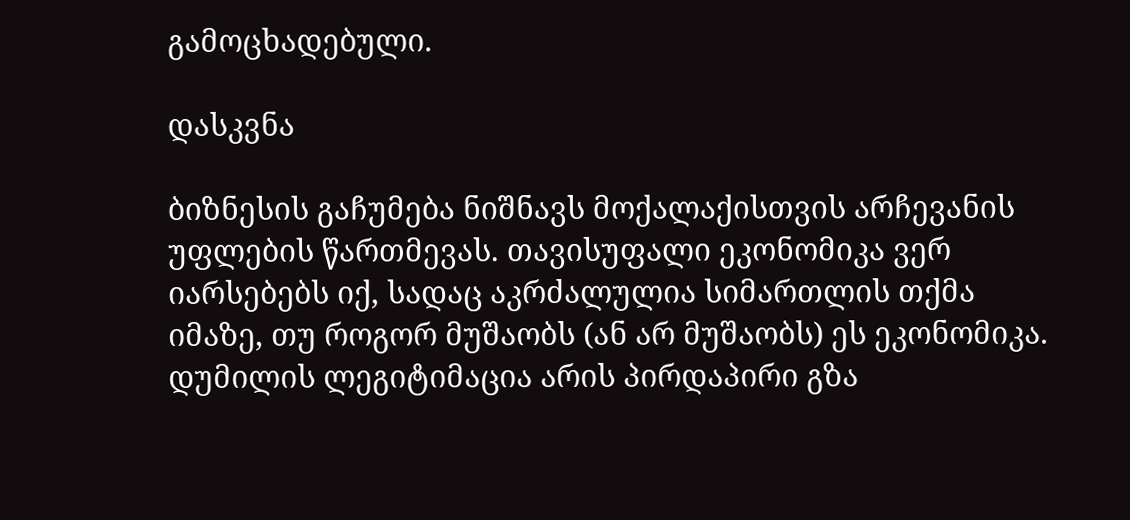გამოცხადებული.

დასკვნა

ბიზნესის გაჩუმება ნიშნავს მოქალაქისთვის არჩევანის უფლების წართმევას. თავისუფალი ეკონომიკა ვერ იარსებებს იქ, სადაც აკრძალულია სიმართლის თქმა იმაზე, თუ როგორ მუშაობს (ან არ მუშაობს) ეს ეკონომიკა. დუმილის ლეგიტიმაცია არის პირდაპირი გზა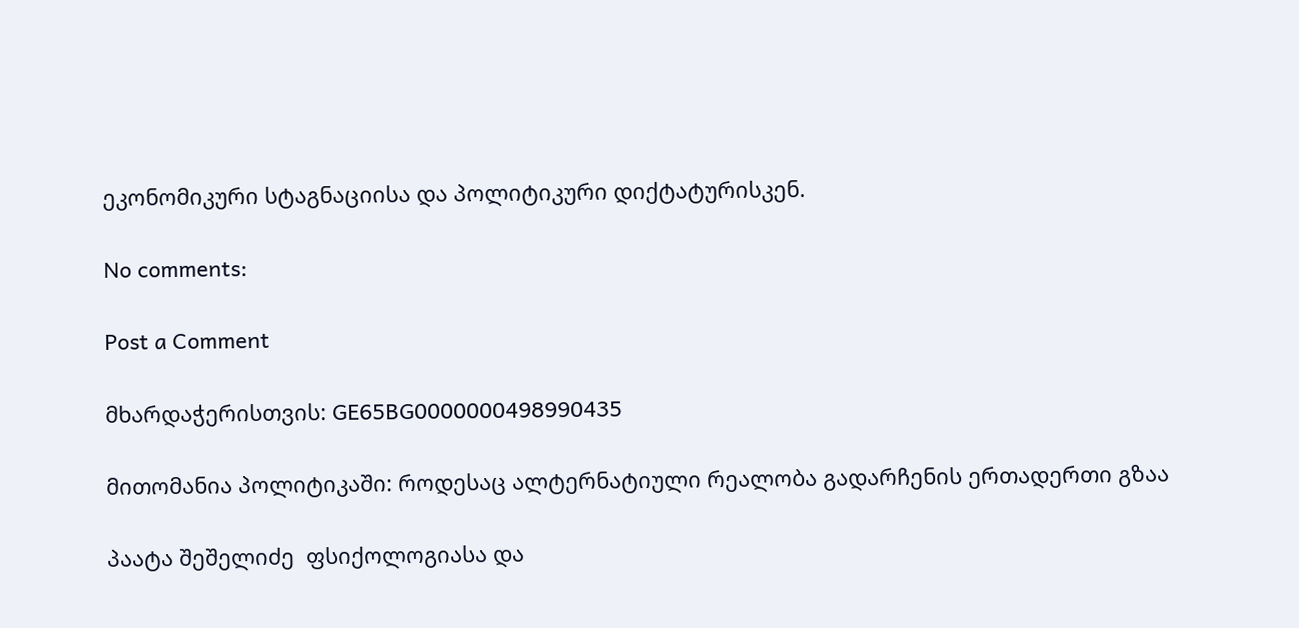ეკონომიკური სტაგნაციისა და პოლიტიკური დიქტატურისკენ.

No comments:

Post a Comment

მხარდაჭერისთვის: GE65BG0000000498990435

მითომანია პოლიტიკაში: როდესაც ალტერნატიული რეალობა გადარჩენის ერთადერთი გზაა

პაატა შეშელიძე  ფსიქოლოგიასა და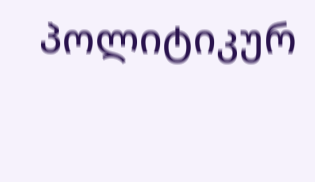პოლიტიკურ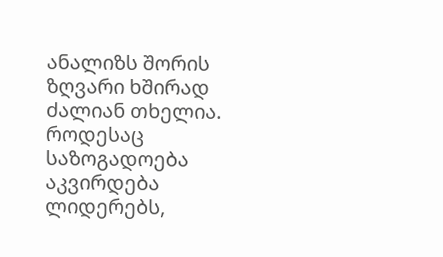ანალიზს შორის ზღვარი ხშირად ძალიან თხელია. როდესაც საზოგადოება აკვირდება ლიდერებს,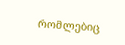რომლებიც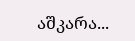აშკარა...